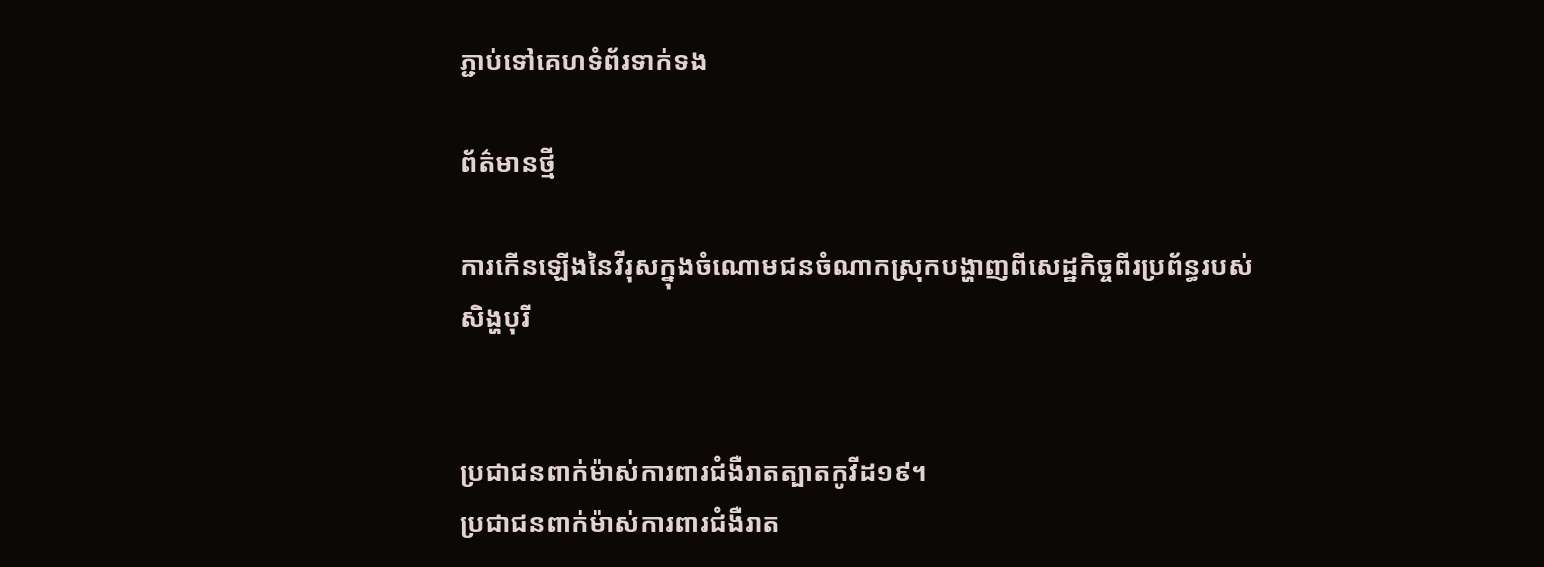ភ្ជាប់ទៅគេហទំព័រទាក់ទង

ព័ត៌មានថ្មី

ការកើនឡើងនៃវីរុសក្នុងចំណោមជនចំណាកស្រុកបង្ហាញពីសេដ្ឋកិច្ចពីរប្រព័ន្ធរបស់សិង្ហបុរី


ប្រជាជនពាក់ម៉ាស់ការពារជំងឺរាតត្បាតកូវីដ១៩។
ប្រជាជនពាក់ម៉ាស់ការពារជំងឺរាត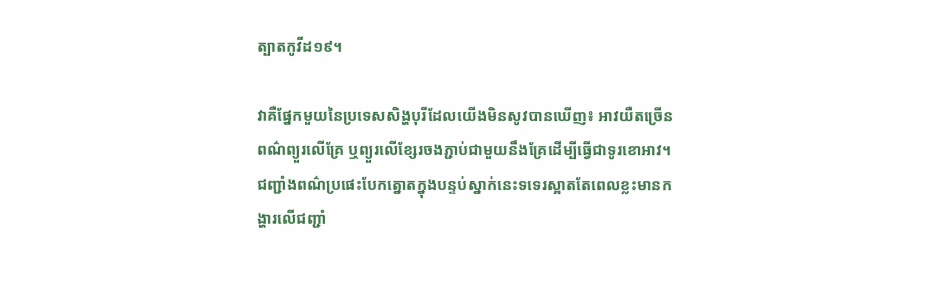ត្បាតកូវីដ១៩។

វាគឺផ្នែកមួយនៃប្រទេសសិង្ហបុរីដែលយើងមិនសូវបានឃើញ៖ អាវយឺតច្រើនពណ៌ព្យួរលើគ្រែ ឬព្យួរលើខ្សែរចងភ្ជាប់ជាមួយនឹងគ្រែដើម្បីធ្វើជាទូរខោអាវ។ ជញ្ជាំងពណ៌ប្រផេះបែកត្នោតក្នុងបន្ទប់ស្នាក់នេះទទេរស្អាតតែពេលខ្លះមានកង្ហារលើជញ្ជាំ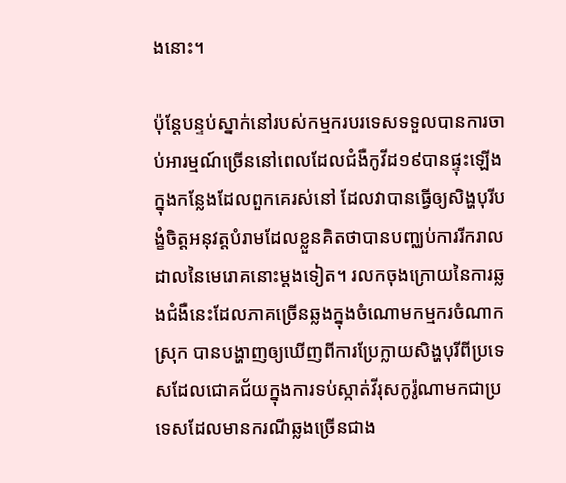ងនោះ។

ប៉ុន្តែបន្ទប់ស្នាក់នៅរបស់កម្មករបរទេសទទួលបានការចាប់អារម្មណ៍ច្រើននៅពេលដែលជំងឺកូវីដ១៩បានផ្ទុះឡើងក្នុងកន្លែងដែលពួកគេរស់នៅ ដែលវាបានធ្វើឲ្យសិង្ហបុរីបង្ខំចិត្តអនុវត្តបំរាមដែលខ្លួនគិតថាបានបញ្ឈប់ការរីករាលដាលនៃមេរោគនោះម្តងទៀត។ រលកចុងក្រោយនៃការឆ្លងជំងឺនេះដែលភាគច្រើនឆ្លងក្នុងចំណោមកម្មករចំណាកស្រុក បានបង្ហាញឲ្យឃើញពីការប្រែក្លាយសិង្ហបុរីពីប្រទេសដែលជោគជ័យក្នុងការទប់ស្កាត់វីរុសកូរ៉ូណាមកជាប្រទេសដែលមានករណីឆ្លងច្រើនជាង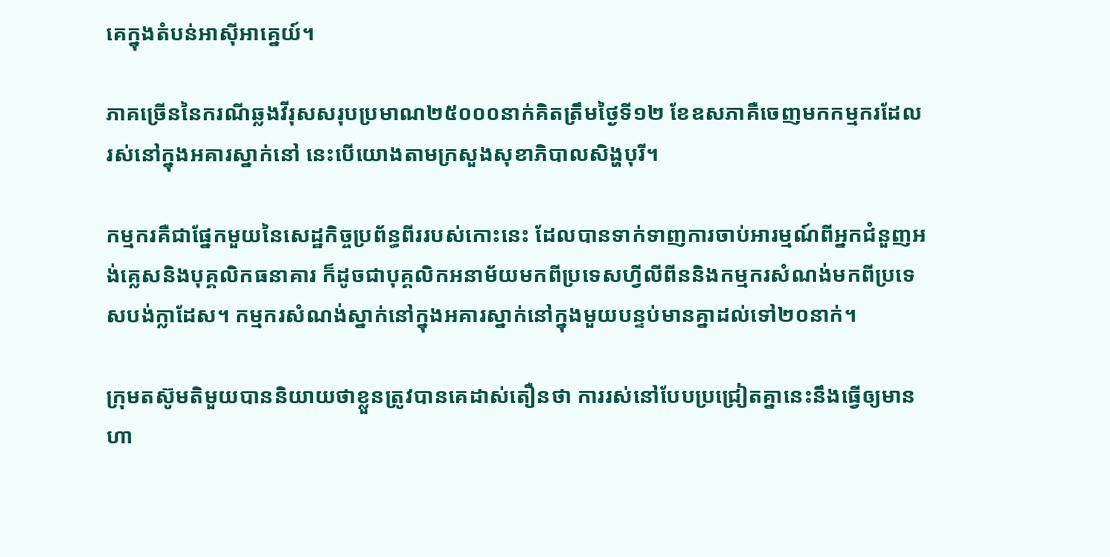គេក្នុងតំបន់អាស៊ីអាគ្នេយ៍។

ភាគច្រើននៃករណីឆ្លងវីរុសសរុបប្រមាណ២៥០០០នាក់គិតត្រឹមថ្ងៃទី១២ ខែឧសភាគឺចេញមកកម្មករដែលរស់នៅក្នុងអគារស្នាក់នៅ នេះបើយោងតាមក្រសួងសុខាភិបាលសិង្ហបុរី។

កម្មករគឺជាផ្នែកមួយនៃសេដ្ឋកិច្ចប្រព័ន្ធពីររបស់កោះនេះ ដែលបានទាក់ទាញការចាប់អារម្មណ៍ពីអ្នកជំនួញអង់គ្លេសនិងបុគ្គលិកធនាគារ ក៏ដូចជាបុគ្គលិកអនាម័យមកពីប្រទេសហ្វីលីពីននិងកម្មករសំណង់មកពីប្រទេសបង់ក្លាដែស។ កម្មករសំណង់ស្នាក់នៅក្នុងអគារស្នាក់នៅក្នុងមួយបន្ទប់មានគ្នាដល់ទៅ២០នាក់។

ក្រុមតស៊ូមតិមួយបាននិយាយថាខ្លួនត្រូវបានគេដាស់តឿនថា ការរស់នៅបែបប្រជ្រៀតគ្នានេះនឹងធ្វើឲ្យមានហា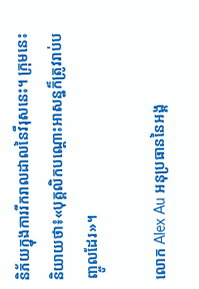និភ័យក្នុងការរីករាលដាលនៃវីរុសនេះ។ ក្រុមនេះនិយាយថា៖«បុគ្គលិកបណ្តោះអាសន្នក៏ត្រូវរាប់បញ្ចូលដែរ»។

លោក Alex Au អនុប្រធាននៃអង្គ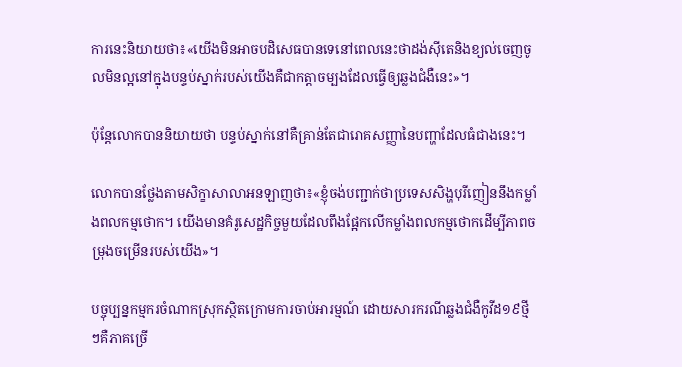ការនេះនិយាយថា៖«យើងមិនអាចបដិសេធបានទេនៅពេលនេះថាដង់ស៊ីតេនិងខ្យល់ចេញចូលមិនល្អនៅក្នុងបន្ទប់ស្នាក់របស់យើងគឺជាកត្តាចម្បងដែលធ្វើឲ្យឆ្លងជំងឺនេះ»។

ប៉ុន្តែលោកបាននិយាយថា បន្ទប់ស្នាក់នៅគឺគ្រាន់តែជារោគសញ្ញានៃបញ្ហាដែលធំជាងនេះ។

លោកបានថ្លែងតាមសិក្ខាសាលាអនឡាញថា៖«ខ្ញុំចង់បញ្ជាក់ថាប្រទេសសិង្ហបុរីញៀននឹងកម្លាំងពលកម្មថោក។ យើងមានគំរូសេដ្ឋកិច្ចមួយដែលពឹងផ្អែកលើកម្លាំងពលកម្មថោកដើម្បីភាពចម្រុងចម្រើនរបស់យើង»។

បច្ចុប្បន្នកម្មករចំណាកស្រុកស្ថិតក្រោមការចាប់អារម្មណ៍ ដោយសារករណីឆ្លងជំងឺកូវីដ១៩ថ្មីៗគឺភាគច្រើ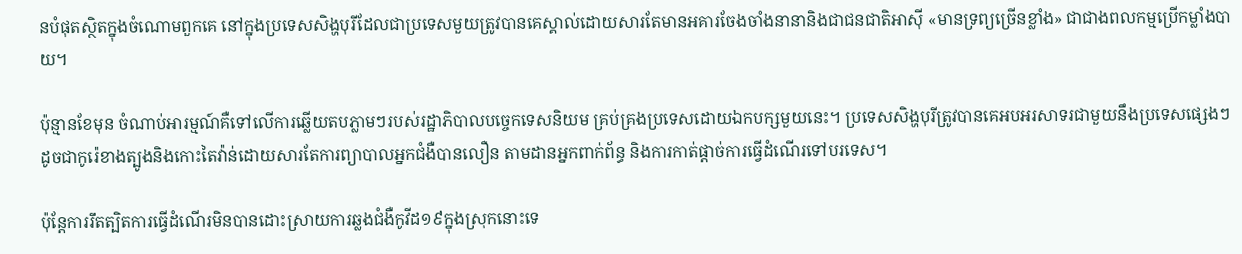នបំផុតស្ថិតក្នុងចំណោមពួកគេ នៅក្នុងប្រទេសសិង្ហបុរីដែលជាប្រទេសមួយត្រូវបានគេស្គាល់ដោយសារតែមានអគារចែងចាំងនានានិងជាជនជាតិអាស៊ី «មានទ្រព្យច្រើនខ្លាំង» ជាជាងពលកម្មប្រើកម្លាំងបាយ។

ប៉ុន្មានខែមុន ចំណាប់អារម្មណ៍គឺទៅលើការឆ្លើយតបភ្លាមៗរបស់រដ្ឋាភិបាលបច្ចេកទេសនិយម គ្រប់គ្រងប្រទេសដោយឯកបក្សមួយនេះ។ ប្រទេសសិង្ហបុរីត្រូវបានគេអបអរសាទរជាមួយនឹងប្រទេសផ្សេងៗដូចជាកូរ៉េខាងត្បូងនិងកោះតៃវ៉ាន់ដោយសារតែការព្យាបាលអ្នកជំងឺបានលឿន តាមដានអ្នកពាក់ព័ន្ធ និងការកាត់ផ្តាច់ការធ្វើដំណើរទៅបរទេស។

ប៉ុន្តែការរឹតត្បិតការធ្វើដំណើរមិនបានដោះស្រាយការឆ្លងជំងឺកូវីដ១៩ក្នុងស្រុកនោះទេ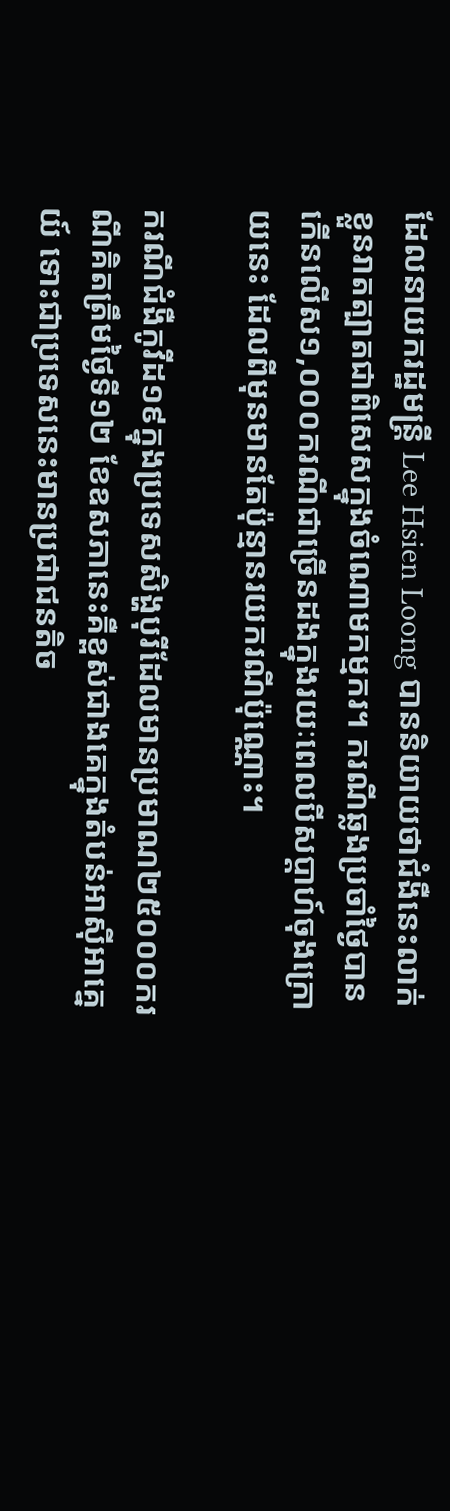ដែលនាយករដ្ឋមន្ត្រី Lee Hsien Loong បាននិយាយថាជំងឺនេះលាក់ខ្លួនរាតត្បាតជាពិសេសក្នុងចំណោមកម្មករ។ ករណីឆ្លងប្រចាំថ្ងៃបានកើនលើស១,០០០ករណីជាច្រើនដងក្នុងរយៈពេលបីសប្តាហ៍ចុងក្រោយនេះ ដែលពីមុនមានតែប៉ុន្មានរយករណីប៉ុណ្ណោះ។

ករណីជំងឺកូវីដ១៩ក្នុងប្រទេសសិង្ហបុរីដែលមានប្រមាណ២៥០០០ករណីគិតត្រឹមថ្ងៃទី១២ ខែឧសភានេះគឺខ្ពស់ជាងគេក្នុងតំបន់អាស៊ីអាគ្នេយ៍ ទោះជាប្រទេសនេះមានប្រជាជនតិច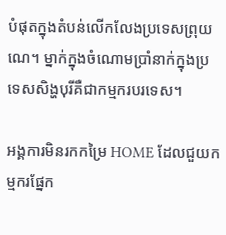បំផុតក្នុងតំបន់លើកលែងប្រទេសព្រុយណេ។ ម្នាក់ក្នុងចំណោមប្រាំនាក់ក្នុងប្រទេសសិង្ហបុរីគឺជាកម្មករបរទេស។

អង្គការមិនរកកម្រៃ HOME ដែលជួយកម្មករផ្នែក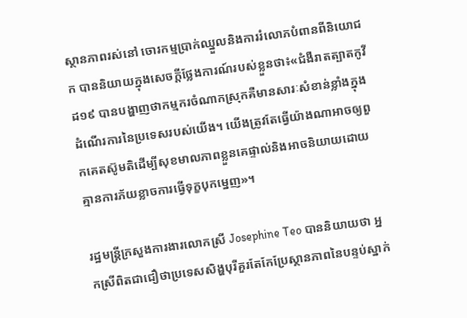ស្ថានភាពរស់នៅ ចោរកម្មប្រាក់ឈ្នួលនិងការរំលោភបំពានពីនិយោជក បាននិយាយក្នុងសេចក្តីថ្លែងការណ៍របស់ខ្លួនថា៖«ជំងឺរាតត្បាតកូវីដ១៩ បានបង្ហាញថាកម្មករចំណាកស្រុកគឺមានសារៈសំខាន់ខ្លាំងក្នុងដំណើរការនៃប្រទេសរបស់យើង។ យើងត្រូវតែធ្វើយ៉ាងណាអាចឲ្យពួកគេតស៊ូមតិដើម្បីសុខមាលភាពខ្លួនគេផ្ទាល់និងអាចនិយាយដោយគ្មានការភ័យខ្លាចការធ្វើទុក្ខបុកម្នេញ»។

រដ្ឋមន្ត្រីក្រសួងការងារលោកស្រី Josephine Teo បាននិយាយថា អ្នកស្រីពិតជាជឿថាប្រទេសសិង្ហបុរីគួរតែកែប្រែស្ថានភាពនៃបន្ទប់ស្នាក់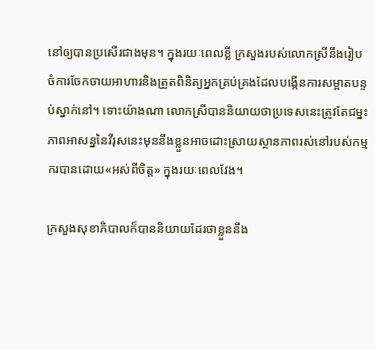នៅឲ្យបានប្រសើរជាងមុន។ ក្នុងរយៈពេលខ្លី ក្រសួងរបស់លោកស្រីនឹងរៀបចំការចែកចាយអាហារនិងត្រួតពិនិត្យអ្នកគ្រប់គ្រងដែលបង្កើនការសម្អាតបន្ទប់ស្នាក់នៅ។ ទោះយ៉ាងណា លោកស្រីបាននិយាយថាប្រទេសនេះត្រូវតែជម្នះភាពអាសន្ននៃវីរុសនេះមុននឹងខ្លួនអាចដោះស្រាយស្ថានភាពរស់នៅរបស់កម្មករបានដោយ«អស់ពីចិត្ត» ក្នុងរយៈពេលវែង។

ក្រសួងសុខាភិបាលក៏បាននិយាយដែរថាខ្លួននឹង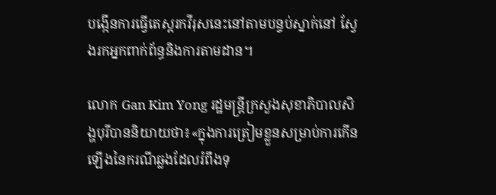បង្កើនការធ្វើតេស្តរកវីរុសនេះនៅតាមបន្ទប់ស្នាក់នៅ ស្វែងរកអ្នកពាក់ព័ន្ធនិងការតាមដាន។

លោក Gan Kim Yong រដ្ឋមន្ត្រីក្រសួងសុខាភិបាលសិង្ហបុរីបាននិយាយថា៖«ក្នុងការត្រៀមខ្លួនសម្រាប់ការកើនឡើងនៃករណីឆ្លងដែលរំពឹងទុ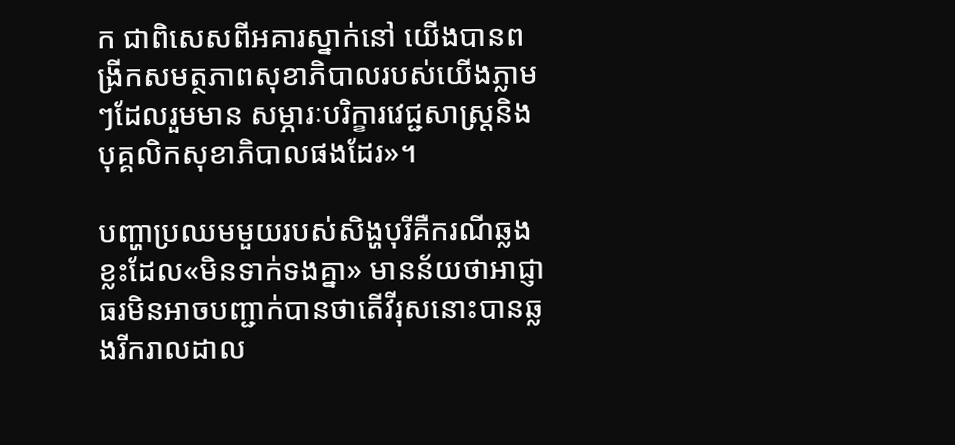ក ជាពិសេសពីអគារស្នាក់នៅ យើងបានពង្រីកសមត្ថភាពសុខាភិបាលរបស់យើងភ្លាមៗដែលរួមមាន សម្ភារៈបរិក្ខារវេជ្ជសាស្ត្រនិងបុគ្គលិកសុខាភិបាលផងដែរ»។

បញ្ហាប្រឈមមួយរបស់សិង្ហបុរីគឺករណីឆ្លងខ្លះដែល«មិនទាក់ទងគ្នា» មានន័យថាអាជ្ញាធរមិនអាចបញ្ជាក់បានថាតើវីរុសនោះបានឆ្លងរីករាលដាល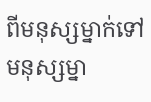ពីមនុស្សម្នាក់ទៅមនុស្សម្នា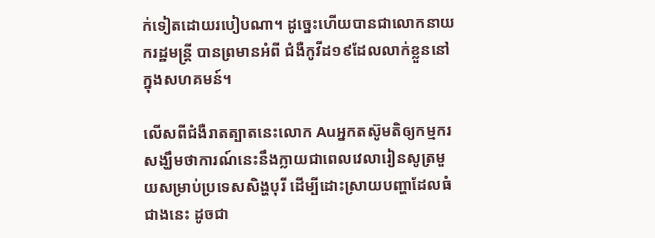ក់ទៀតដោយរបៀបណា។ ដូច្នេះហើយបានជាលោកនាយករដ្ឋមន្ត្រី បានព្រមានអំពី ជំងឺកូវីដ១៩ដែលលាក់ខ្លួននៅក្នុងសហគមន៍។

លើសពីជំងឺរាតត្បាតនេះលោក Auអ្នកតស៊ូមតិឲ្យកម្មករសង្ឃឹមថាការណ៍នេះនឹងក្លាយជាពេលវេលារៀនសូត្រមួយសម្រាប់ប្រទេសសិង្ហបុរី ដើម្បីដោះស្រាយបញ្ហាដែលធំជាងនេះ ដូចជា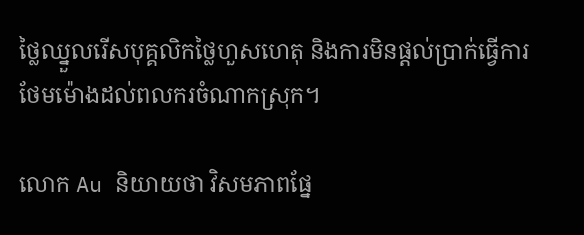ថ្លៃឈ្នួលរើសបុគ្គលិកថ្លៃហួសហេតុ និងការមិនផ្តល់ប្រាក់ធ្វើការថែមម៉ោងដល់ពលករចំណាកស្រុក។

លោក Au និយាយថា វិសមភាពផ្នែ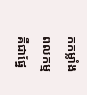កកម្លាំងពលកម្មគឺជាផ្នែ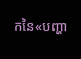កនៃ«បញ្ហា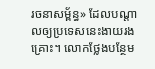រចនាសម្ព័ន្ធ» ដែលបណ្តាលឲ្យប្រទេសនេះងាយរងគ្រោះ។ លោកថ្លែងបន្ថែម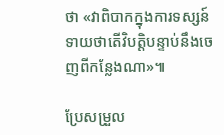ថា «វាពិបាកក្នុងការទស្សន៍ទាយថាតើវិបត្តិបន្ទាប់នឹងចេញពីកន្លែងណា»៕

ប្រែសម្រួល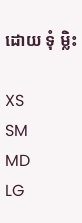ដោយ ទុំ ម្លិះ

XS
SM
MD
LG